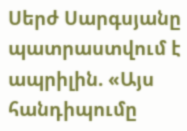Սերժ Սարգսյանը պատրաստվում է ապրիլին. «Այս հանդիպումը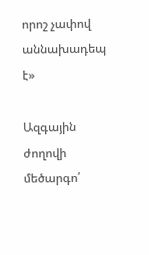որոշ չափով աննախադեպ է»

Ազգային ժողովի մեծարգո՛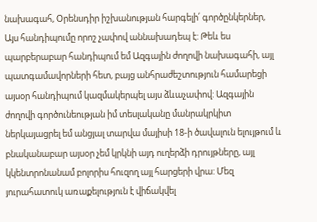նախագահ, Օրենսդիր իշխանության հարգելի՛ գործընկերներ, Այս հանդիպումը որոշ չափով աննախադեպ է: Թեև ես պարբերաբար հանդիպում եմ Ազգային ժողովի նախագահի, այլ պատգամավորների հետ, բայց անհրաժեշտություն համարեցի այսօր հանդիպում կազմակերպել այս ձևաչափով: Ազգային ժողովի գործունեության իմ տեսլականը մանրակրկիտ ներկայացրել եմ անցյալ տարվա մայիսի 18-ի ծավալուն ելույթում և բնականաբար այսօր չեմ կրկնի այդ ուղերձի դրույթները, այլ կկենտրոնանամ բոլորիս հուզող այլ հարցերի վրա: Մեզ յուրահատուկ առաքելություն է վիճակվել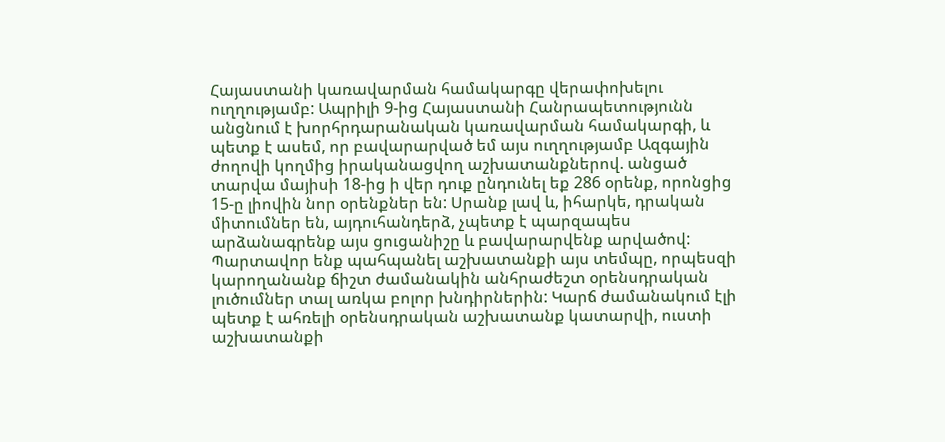Հայաստանի կառավարման համակարգը վերափոխելու ուղղությամբ: Ապրիլի 9-ից Հայաստանի Հանրապետությունն անցնում է խորհրդարանական կառավարման համակարգի, և պետք է ասեմ, որ բավարարված եմ այս ուղղությամբ Ազգային ժողովի կողմից իրականացվող աշխատանքներով. անցած տարվա մայիսի 18-ից ի վեր դուք ընդունել եք 286 օրենք, որոնցից 15-ը լիովին նոր օրենքներ են: Սրանք լավ և, իհարկե, դրական միտումներ են, այդուհանդերձ, չպետք է պարզապես արձանագրենք այս ցուցանիշը և բավարարվենք արվածով: Պարտավոր ենք պահպանել աշխատանքի այս տեմպը, որպեսզի կարողանանք ճիշտ ժամանակին անհրաժեշտ օրենսդրական լուծումներ տալ առկա բոլոր խնդիրներին: Կարճ ժամանակում էլի պետք է ահռելի օրենսդրական աշխատանք կատարվի, ուստի աշխատանքի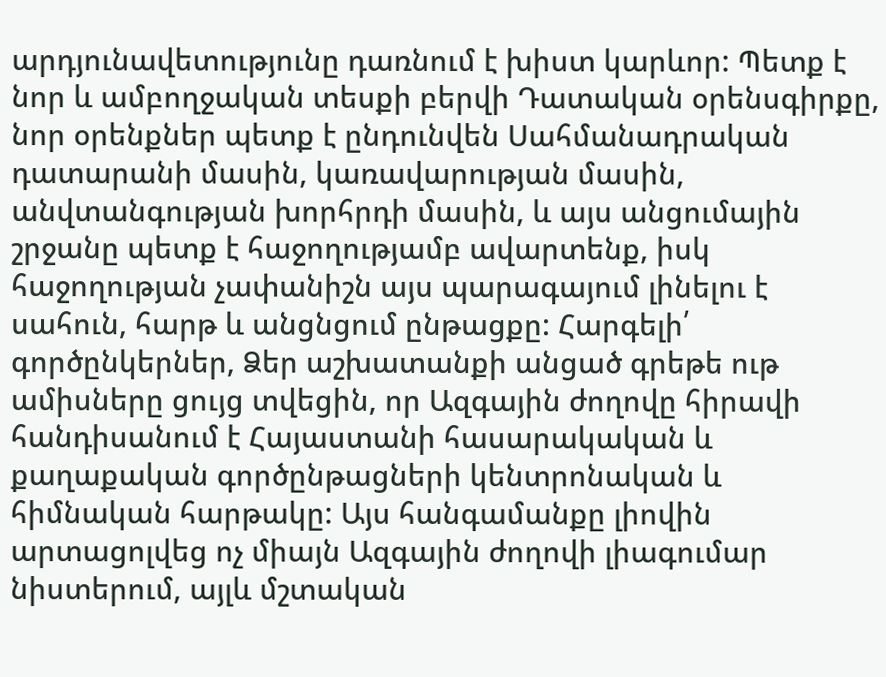արդյունավետությունը դառնում է խիստ կարևոր: Պետք է նոր և ամբողջական տեսքի բերվի Դատական օրենսգիրքը, նոր օրենքներ պետք է ընդունվեն Սահմանադրական դատարանի մասին, կառավարության մասին, անվտանգության խորհրդի մասին, և այս անցումային շրջանը պետք է հաջողությամբ ավարտենք, իսկ հաջողության չափանիշն այս պարագայում լինելու է սահուն, հարթ և անցնցում ընթացքը: Հարգելի՛ գործընկերներ, Ձեր աշխատանքի անցած գրեթե ութ ամիսները ցույց տվեցին, որ Ազգային ժողովը հիրավի հանդիսանում է Հայաստանի հասարակական և քաղաքական գործընթացների կենտրոնական և հիմնական հարթակը: Այս հանգամանքը լիովին արտացոլվեց ոչ միայն Ազգային ժողովի լիագումար նիստերում, այլև մշտական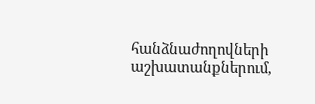հանձնաժողովների աշխատանքներում,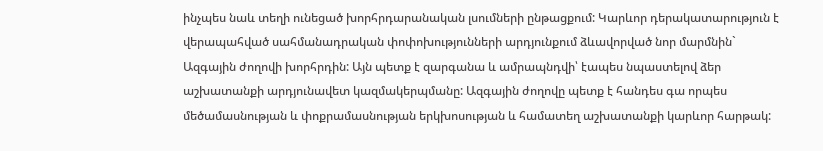ինչպես նաև տեղի ունեցած խորհրդարանական լսումների ընթացքում: Կարևոր դերակատարություն է վերապահված սահմանադրական փոփոխությունների արդյունքում ձևավորված նոր մարմնին` Ազգային ժողովի խորհրդին: Այն պետք է զարգանա և ամրապնդվի՝ էապես նպաստելով ձեր աշխատանքի արդյունավետ կազմակերպմանը: Ազգային ժողովը պետք է հանդես գա որպես մեծամասնության և փոքրամասնության երկխոսության և համատեղ աշխատանքի կարևոր հարթակ: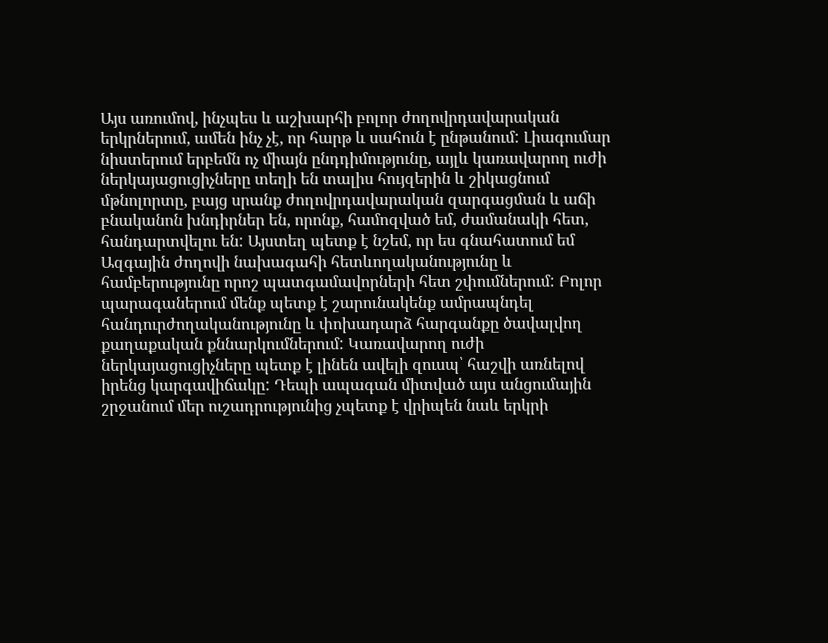Այս առումով, ինչպես և աշխարհի բոլոր ժողովրդավարական երկրներում, ամեն ինչ չէ, որ հարթ և սահուն է ընթանում: Լիագումար նիստերում երբեմն ոչ միայն ընդդիմությունը, այլև կառավարող ուժի ներկայացուցիչները տեղի են տալիս հույզերին և շիկացնում մթնոլորտը, բայց սրանք ժողովրդավարական զարգացման և աճի բնականոն խնդիրներ են, որոնք, համոզված եմ, ժամանակի հետ, հանդարտվելու են: Այստեղ պետք է նշեմ, որ ես գնահատում եմ Ազգային ժողովի նախագահի հետևողականությունը և համբերությունը որոշ պատգամավորների հետ շփումներում: Բոլոր պարագաներում մենք պետք է շարունակենք ամրապնդել հանդուրժողականությունը և փոխադարձ հարգանքը ծավալվող քաղաքական քննարկումներում: Կառավարող ուժի ներկայացուցիչները պետք է լինեն ավելի զուսպ՝ հաշվի առնելով իրենց կարգավիճակը: Դեպի ապագան միտված այս անցումային շրջանում մեր ուշադրությունից չպետք է վրիպեն նաև երկրի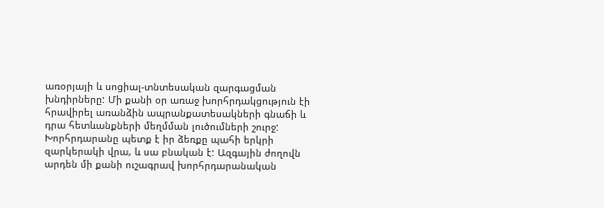առօրյայի և սոցիալ-տնտեսական զարգացման խնդիրները: Մի քանի օր առաջ խորհրդակցություն էի հրավիրել առանձին ապրանքատեսակների գնաճի և դրա հետևանքների մեղմման լուծումների շուրջ: Խորհրդարանը պետք է իր ձեռքը պահի երկրի զարկերակի վրա, և սա բնական է: Ազգային ժողովն արդեն մի քանի ուշագրավ խորհրդարանական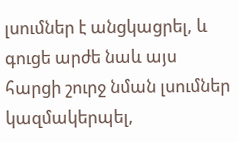լսումներ է անցկացրել, և գուցե արժե նաև այս հարցի շուրջ նման լսումներ կազմակերպել,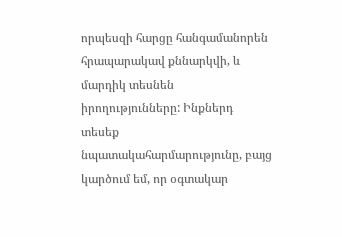որպեսզի հարցը հանգամանորեն հրապարակավ քննարկվի, և մարդիկ տեսնեն իրողությունները: Ինքներդ տեսեք նպատակահարմարությունը, բայց կարծում եմ, որ օգտակար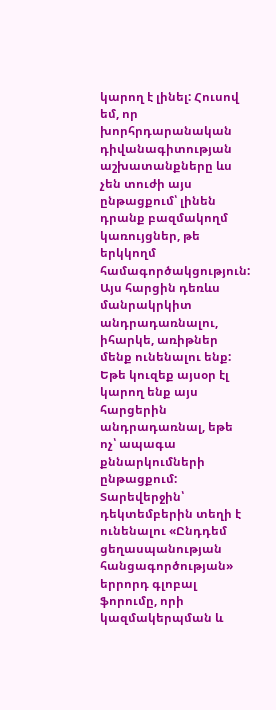կարող է լինել: Հուսով եմ, որ խորհրդարանական դիվանագիտության աշխատանքները ևս չեն տուժի այս ընթացքում՝ լինեն դրանք բազմակողմ կառույցներ, թե երկկողմ համագործակցություն: Այս հարցին դեռևս մանրակրկիտ անդրադառնալու, իհարկե, առիթներ մենք ունենալու ենք: Եթե կուզեք այսօր էլ կարող ենք այս հարցերին անդրադառնալ, եթե ոչ՝ ապագա քննարկումների ընթացքում: Տարեվերջին՝ դեկտեմբերին տեղի է ունենալու «Ընդդեմ ցեղասպանության հանցագործության» երրորդ գլոբալ ֆորումը, որի կազմակերպման և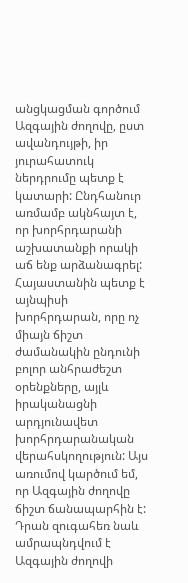անցկացման գործում Ազգային ժողովը, ըստ ավանդույթի, իր յուրահատուկ ներդրումը պետք է կատարի: Ընդհանուր առմամբ ակնհայտ է, որ խորհրդարանի աշխատանքի որակի աճ ենք արձանագրել: Հայաստանին պետք է այնպիսի խորհրդարան, որը ոչ միայն ճիշտ ժամանակին ընդունի բոլոր անհրաժեշտ օրենքները, այլև իրականացնի արդյունավետ խորհրդարանական վերահսկողություն: Այս առումով կարծում եմ, որ Ազգային ժողովը ճիշտ ճանապարհին է: Դրան զուգահեռ նաև ամրապնդվում է Ազգային ժողովի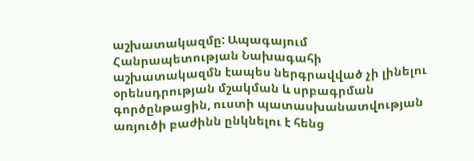աշխատակազմը: Ապագայում Հանրապետության Նախագահի աշխատակազմն էապես ներգրավված չի լինելու օրենսդրության մշակման և սրբագրման գործընթացին, ուստի պատասխանատվության առյուծի բաժինն ընկնելու է հենց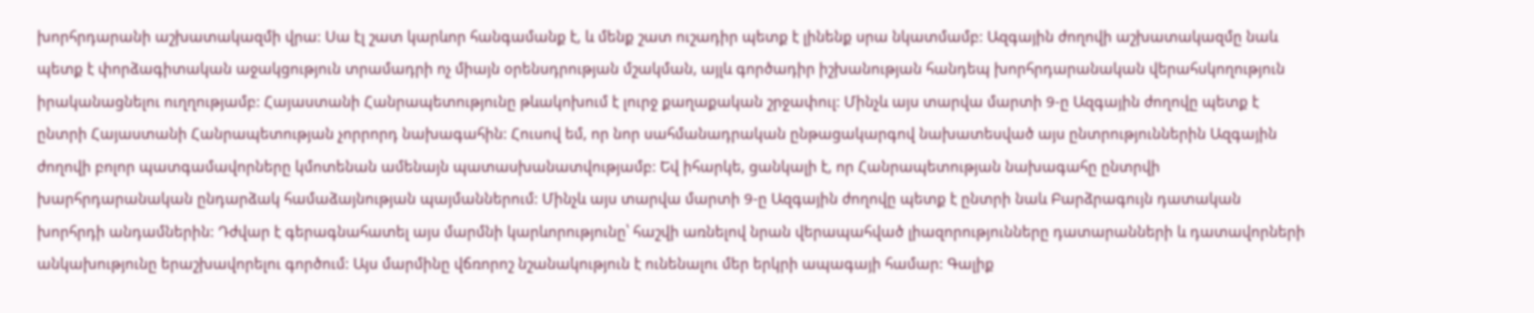խորհրդարանի աշխատակազմի վրա: Սա էլ շատ կարևոր հանգամանք է, և մենք շատ ուշադիր պետք է լինենք սրա նկատմամբ: Ազգային ժողովի աշխատակազմը նաև պետք է փորձագիտական աջակցություն տրամադրի ոչ միայն օրենսդրության մշակման, այլև գործադիր իշխանության հանդեպ խորհրդարանական վերահսկողություն իրականացնելու ուղղությամբ: Հայաստանի Հանրապետությունը թևակոխում է լուրջ քաղաքական շրջափուլ: Մինչև այս տարվա մարտի 9-ը Ազգային ժողովը պետք է ընտրի Հայաստանի Հանրապետության չորրորդ նախագահին: Հուսով եմ, որ նոր սահմանադրական ընթացակարգով նախատեսված այս ընտրություններին Ազգային ժողովի բոլոր պատգամավորները կմոտենան ամենայն պատասխանատվությամբ: Եվ իհարկե, ցանկալի է, որ Հանրապետության նախագահը ընտրվի խարհրդարանական ընդարձակ համաձայնության պայմաններում: Մինչև այս տարվա մարտի 9-ը Ազգային ժողովը պետք է ընտրի նաև Բարձրագույն դատական խորհրդի անդամներին: Դժվար է գերագնահատել այս մարմնի կարևորությունը՝ հաշվի առնելով նրան վերապահված լիազորությունները դատարանների և դատավորների անկախությունը երաշխավորելու գործում: Այս մարմինը վճռորոշ նշանակություն է ունենալու մեր երկրի ապագայի համար: Գալիք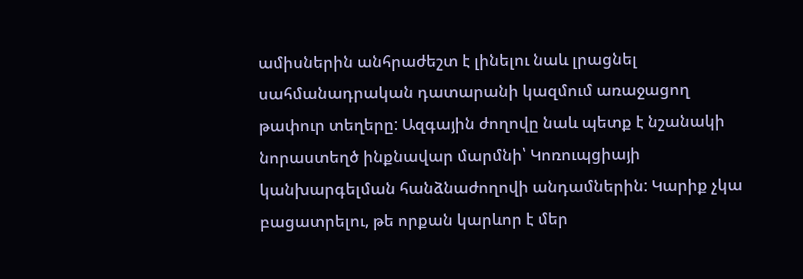ամիսներին անհրաժեշտ է լինելու նաև լրացնել սահմանադրական դատարանի կազմում առաջացող թափուր տեղերը: Ազգային ժողովը նաև պետք է նշանակի նորաստեղծ ինքնավար մարմնի՝ Կոռուպցիայի կանխարգելման հանձնաժողովի անդամներին: Կարիք չկա բացատրելու, թե որքան կարևոր է մեր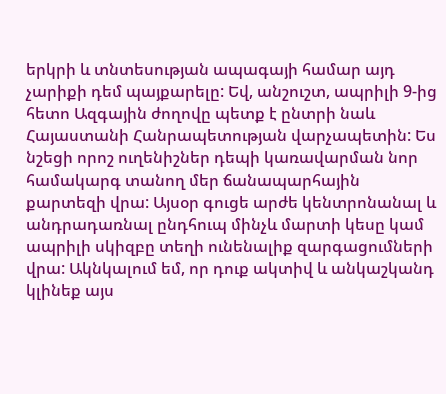երկրի և տնտեսության ապագայի համար այդ չարիքի դեմ պայքարելը: Եվ, անշուշտ, ապրիլի 9-ից հետո Ազգային ժողովը պետք է ընտրի նաև Հայաստանի Հանրապետության վարչապետին: Ես նշեցի որոշ ուղենիշներ դեպի կառավարման նոր համակարգ տանող մեր ճանապարհային քարտեզի վրա: Այսօր գուցե արժե կենտրոնանալ և անդրադառնալ ընդհուպ մինչև մարտի կեսը կամ ապրիլի սկիզբը տեղի ունենալիք զարգացումների վրա: Ակնկալում եմ, որ դուք ակտիվ և անկաշկանդ կլինեք այս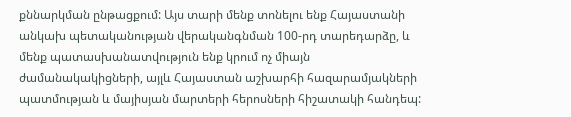քննարկման ընթացքում: Այս տարի մենք տոնելու ենք Հայաստանի անկախ պետականության վերականգնման 100-րդ տարեդարձը, և մենք պատասխանատվություն ենք կրում ոչ միայն ժամանակակիցների, այլև Հայաստան աշխարհի հազարամյակների պատմության և մայիսյան մարտերի հերոսների հիշատակի հանդեպ: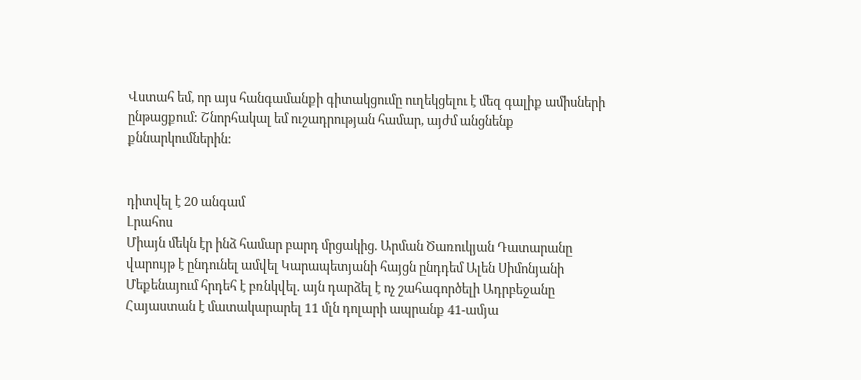Վստահ եմ, որ այս հանգամանքի գիտակցումը ուղեկցելու է մեզ գալիք ամիսների ընթացքում: Շնորհակալ եմ ուշադրության համար, այժմ անցնենք քննարկումներին:


դիտվել է 20 անգամ
Լրահոս
Միայն մեկն էր ինձ համար բարդ մրցակից. Արման Ծառուկյան Դատարանը վարույթ է ընդունել ամվել Կարապետյանի հայցն ընդդեմ Ալեն Սիմոնյանի Մեքենայում հրդեհ է բռնկվել. այն դարձել է ոչ շահագործելի Ադրբեջանը Հայաստան է մատակարարել 11 մլն դոլարի ապրանք 41-ամյա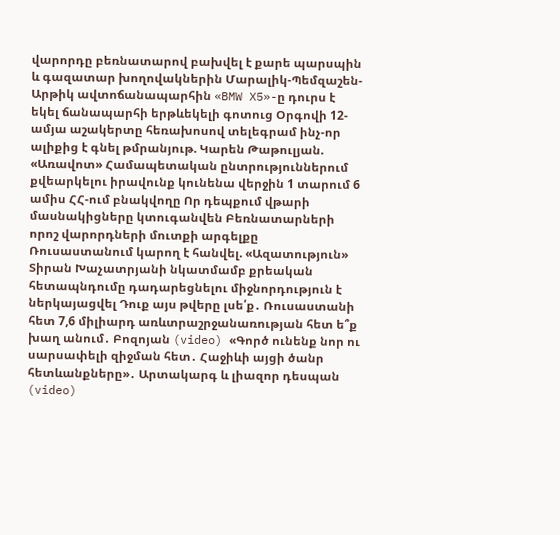վարորդը բեռնատարով բախվել է քարե պարսպին և գազատար խողովակներին Մարալիկ-Պեմզաշեն-Արթիկ ավտոճանապարհին «BMW X5»-ը դուրս է եկել ճանապարհի երթևեկելի գոտուց Օրգովի 12-ամյա աշակերտը հեռախոսով տելեգրամ ինչ-որ ալիքից է գնել թմրանյութ. Կարեն Թաթուլյան. «Առավոտ» Համապետական ընտրություններում քվեարկելու իրավունք կունենա վերջին 1 տարում 6 ամիս ՀՀ-ում բնակվողը Որ դեպքում վթարի մասնակիցները կտուգանվեն Բեռնատարների որոշ վարորդների մուտքի արգելքը Ռուսաստանում կարող է հանվել. «Ազատություն» Տիրան Խաչատրյանի նկատմամբ քրեական հետապնդումը դադարեցնելու միջնորդություն է ներկայացվել Դուք այս թվերը լսե՛ք․ Ռուսաստանի հետ 7,6 միլիարդ առևտրաշրջանառության հետ ե՞ք խաղ անում․ Բոզոյան (video) «Գործ ունենք նոր ու սարսափելի զիջման հետ․ Հաջիևի այցի ծանր հետևանքները»․ Արտակարգ և լիազոր դեսպան (video)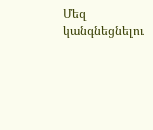Մեզ կանգնեցնելու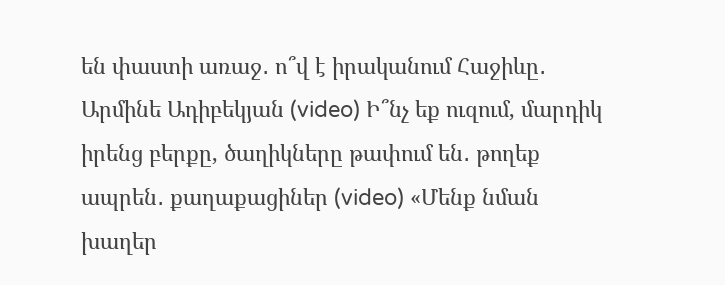են փաստի առաջ․ ո՞վ է իրականում Հաջիևը․ Արմինե Ադիբեկյան (video) Ի՞նչ եք ուզում, մարդիկ իրենց բերքը, ծաղիկները թափում են․ թողեք ապրեն․ քաղաքացիներ (video) «Մենք նման խաղեր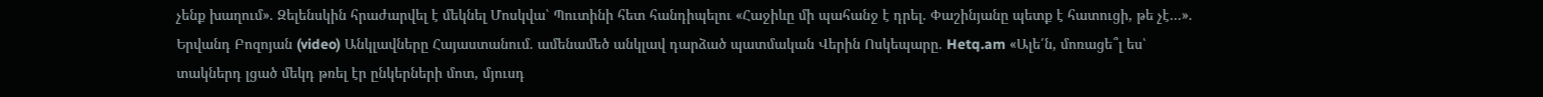չենք խաղում». Զելենսկին հրաժարվել է մեկնել Մոսկվա՝ Պուտինի հետ հանդիպելու «Հաջիևը մի պահանջ է դրել. Փաշինյանը պետք է հատուցի, թե չէ…». Երվանդ Բոզոյան (video) Անկլավները Հայաստանում. ամենամեծ անկլավ դարձած պատմական Վերին Ոսկեպարը. Hetq.am «Ալե՛ն, մոռացե՞լ ես՝ տակներդ լցած մեկդ թռել էր ընկերների մոտ, մյուսդ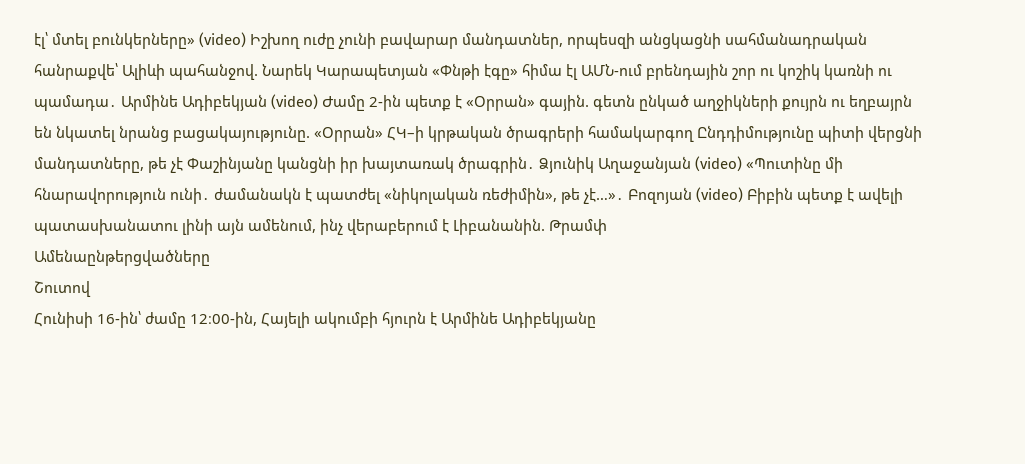էլ՝ մտել բունկերները» (video) Իշխող ուժը չունի բավարար մանդատներ, որպեսզի անցկացնի սահմանադրական հանրաքվե՝ Ալիևի պահանջով. Նարեկ Կարապետյան «Փնթի էգը» հիմա էլ ԱՄՆ-ում բրենդային շոր ու կոշիկ կառնի ու պամադա․ Արմինե Ադիբեկյան (video) Ժամը 2-ին պետք է «Օրրան» գային. գետն ընկած աղջիկների քույրն ու եղբայրն են նկատել նրանց բացակայությունը. «Օրրան» ՀԿ–ի կրթական ծրագրերի համակարգող Ընդդիմությունը պիտի վերցնի մանդատները, թե չէ Փաշինյանը կանցնի իր խայտառակ ծրագրին․ Ձյունիկ Աղաջանյան (video) «Պուտինը մի հնարավորություն ունի․ ժամանակն է պատժել «նիկոլական ռեժիմին», թե չէ…»․ Բոզոյան (video) Բիբին պետք է ավելի պատասխանատու լինի այն ամենում, ինչ վերաբերում է Լիբանանին. Թրամփ
Ամենաընթերցվածները
Շուտով
Հունիսի 16-ին՝ ժամը 12։00-ին, Հայելի ակումբի հյուրն է Արմինե Ադիբեկյանը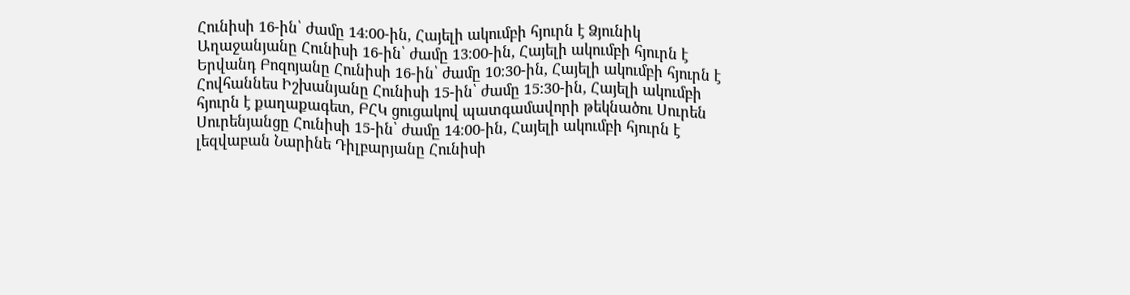Հունիսի 16-ին՝ ժամը 14։00-ին, Հայելի ակումբի հյուրն է Ձյունիկ Աղաջանյանը Հունիսի 16-ին՝ ժամը 13։00-ին, Հայելի ակումբի հյուրն է Երվանդ Բոզոյանը Հունիսի 16-ին՝ ժամը 10։30-ին, Հայելի ակումբի հյուրն է Հովհաննես Իշխանյանը Հունիսի 15-ին՝ ժամը 15։30-ին, Հայելի ակումբի հյուրն է քաղաքագետ, ԲՀԿ ցուցակով պատգամավորի թեկնածու Սուրեն Սուրենյանցը Հունիսի 15-ին՝ ժամը 14։00-ին, Հայելի ակումբի հյուրն է լեզվաբան Նարինե Դիլբարյանը Հունիսի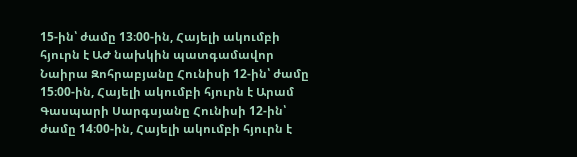15-ին՝ ժամը 13։00-ին, Հայելի ակումբի հյուրն է ԱԺ նախկին պատգամավոր Նաիրա Զոհրաբյանը Հունիսի 12-ին՝ ժամը 15։00-ին, Հայելի ակումբի հյուրն է Արամ Գասպարի Սարգսյանը Հունիսի 12-ին՝ ժամը 14։00-ին, Հայելի ակումբի հյուրն է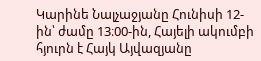Կարինե Նալչաջյանը Հունիսի 12-ին՝ ժամը 13։00-ին, Հայելի ակումբի հյուրն է Հայկ Այվազյանը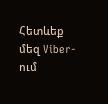Հետևեք մեզ Viber-ում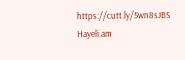https://cutt.ly/5wn8sJBS
Hayeli.am